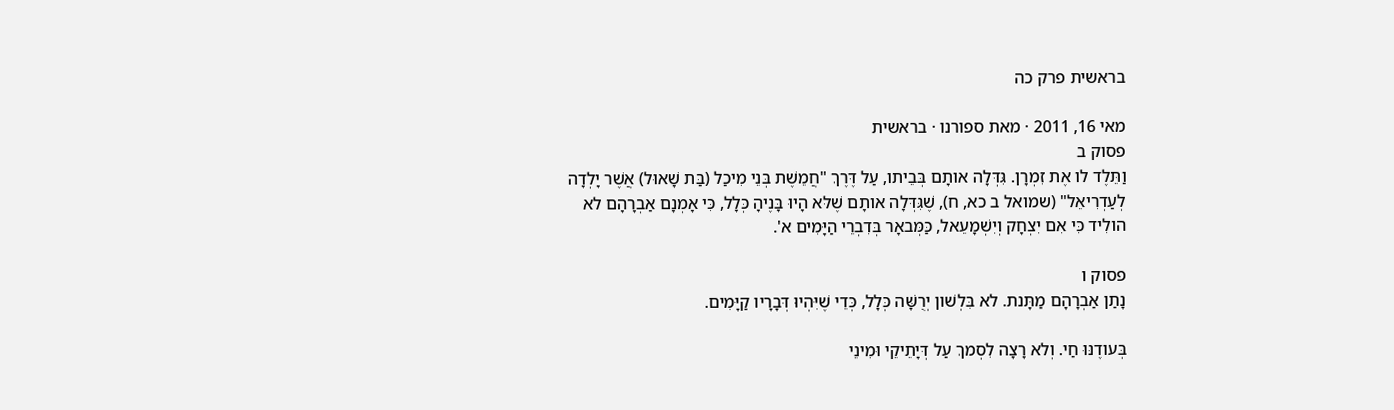בראשית פרק כה

מאי 16, 2011 · מאת ספורנו · בראשית
פסוק ב
וַתֵּלֶד לו אֶת זִמְרָן. גִּדְּלָה אותָם בְּבֵיתו, עַל דֶּרֶךְ "חֲמֵשֶׁת בְּנֵי מִיכַל (בַּת שָׁאוּל) אֲשֶׁר יָלְדָה לְעַדְרִיאֵל" (שמואל ב כא, ח), שֶׁגִּדְּלָה אותָם שֶׁלּא הָיוּ בָּנֶיהָ כְּלָל, כִּי אָמְנָם אַבְרָהָם לא הולִיד כִּי אִם יִצְחָק וְיִשְׁמָעֵאל, כַּמְּבאָר בְּדִבְרֵי הַיָּמִים א'.

פסוק ו
נָתַן אַבְרָהָם מַתָּנת. לא בִּלְשׁון יְרֻשָּׁה כְּלָל, כְּדֵי שֶׁיִּהְיוּ דְּבָרָיו קַיָּמִים.

בְּעודֶנּוּ חַי. וְלא רָצָה לִסְמךְ עַל דְּיָתֵיקֵי וּמִינֵי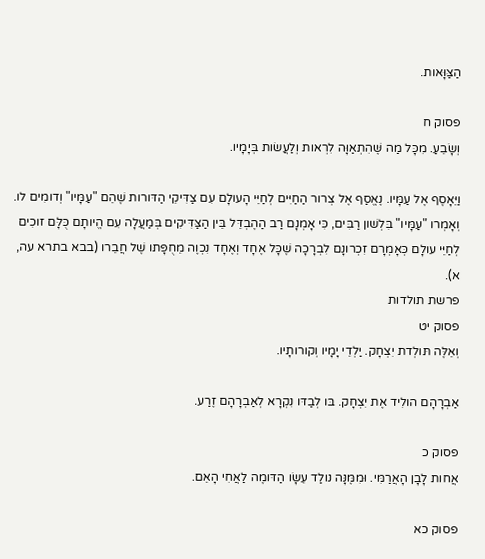הַצַּוָּאות.

פסוק ח
וְשָׂבֵעַ. מִכָּל מַה שֶּׁהִתְאַוָּה לִרְאות וְלַעֲשׂות בְּיָמָיו.

וַיֵּאָסֶף אֶל עַמָּיו. נֶאֱסַף אֶל צְרור הַחַיִּים לְחַיֵּי הָעולָם עִם צַדִּיקֵי הַדּורות שֶׁהֵם "עַמָּיו" וְדומִים לו. וְאָמְרו "עַמָּיו" בִּלְשׁון רַבִּים, כִּי אָמְנָם רַב הַהֶבְדֵּל בֵּין הַצַּדִּיקִים בְּמַעֲלָה עִם הֱיותָם כֻּלָּם זוכִים לְחַיֵּי עולָם כְּאָמְרָם זִכְרונָם לִבְרָכָה שֶׁכָּל אֶחָד וְאֶחָד נִכְוֶה מֵחֻפָּתו שֶׁל חֲבֵרו (בבא בתרא עה, א).
פרשת תולדות
פסוק יט
וְאֵלֶּה תּולְדת יִצְחָק. יַלְדֵי יָמָיו וְקורותָיו.

אַבְרָהָם הולִיד אֶת יִצְחָק. בּו לְבַדּו נִקְרָא לְאַבְרָהָם זֶרַע.

פסוק כ
אֲחות לָבָן הָאֲרַמִּי. וּמִמֶּנָּה נולַד עֵשָׂו הַדּומֶה לַאֲחִי הָאֵם.

פסוק כא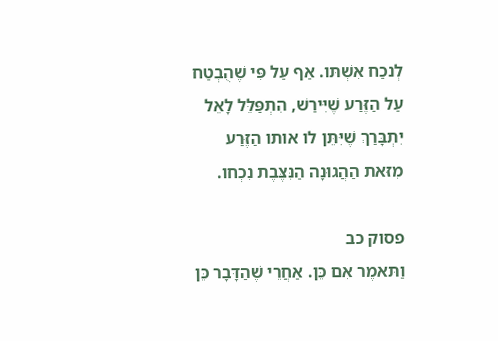לְנכַח אִשְׁתּו. אַף עַל פִּי שֶׁהֻבְטַח עַל הַזֶּרַע שֶׁיִּירַשׁ, הִתְפַּלֵּל לָאֵל יִתְבָּרַךְ שֶׁיִּתֵּן לו אותו הַזֶּרַע מִזּאת הַהֲגוּנָה הַנִּצֶּבֶת נִכְחו.

פסוק כב
וַתּאמֶר אִם כֵּן. אַחֲרֵי שֶׁהַדָּבָר כֵּן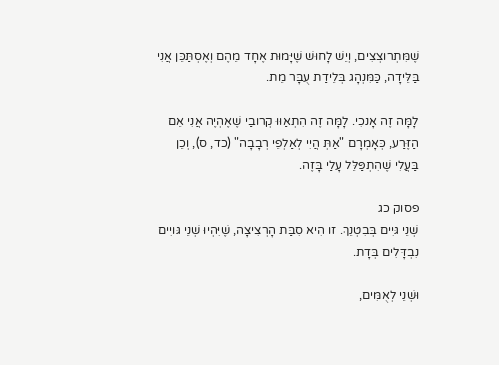שֶׁמִּתְרוצְצִים, וְיֵשׁ לָחוּשׁ שֶׁיָּמוּת אֶחָד מֵהֶם וְאֶסְתַּכֵּן אֲנִי בַּלֵּידָה, כַּמִּנְהָג בְּלֵידַת עֻבָּר מֵת.

לָמָּה זֶה אָנכִי. לָמָּה זֶה הִתְאַוּוּ קְרובַי שֶׁאֶהְיֶה אֲנִי אֵם הַזֶּרַע, כְּאָמְרָם "אַתְּ הֲיִי לְאַלְפֵי רְבָבָה" (כד, ס), וְכֵן בַּעֲלִי שֶׁהִתְפַּלֵּל עָלַי בָּזֶה.

פסוק כג
שְׁנֵי גּיִים בְּבִטְנֵךְ. זו הִיא סִבַּת הָרְצִיצָה, שֶׁיִּהְיוּ שְׁנֵי גּויִים נִבְדָּלִים בְּדָת.

וּשְׁנֵי לְאֻמִּים,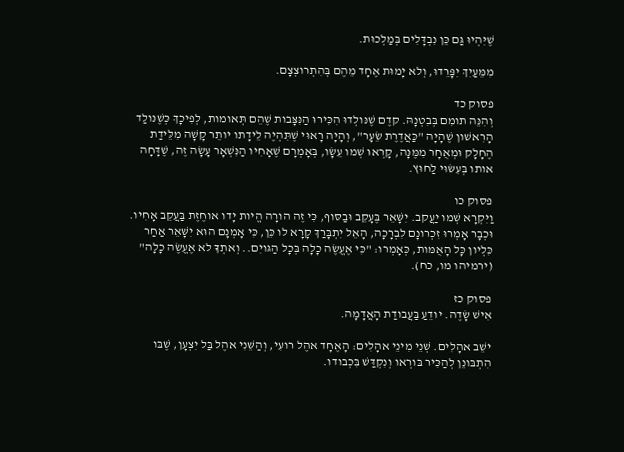שֶׁיִּהְיוּ גַּם כֵּן נִבְדָּלִים בְּמַלְכוּת.

מִמֵּעַיִךְ יִפָּרֵדוּ, וְלא יָמוּת אֶחָד מֵהֶם בְּהִתְרוצְצָם.

פסוק כד
וְהִנֵּה תומִם בְּבִטְנָהּ. קדֶם שֶׁנּולְדוּ הִכִּירוּ הַנִּצָּבות שֶׁהֵם תְּאומות, לְפִיכָךְ כְּשֶׁנּולַד הָרִאשׁון שֶׁהָיָה "כַּאֲדֶרֶת שֵׂעָר", וְהָיָה רָאוּי שֶׁתִּהְיֶה לֵידָתו יותֵר קָשָׁה מִלֵּידַת הֶחָלָק וּמְאֻחָר מִמֶּנָּה, קָרְאוּ שְׁמו עֵשָׂו, בְּאָמְרָם שֶׁאָחִיו הַנִּשְׁאָר עָשָׂה זֶה, שֶׁדָּחָה אותו בְּעִשּׂוּי לַחוּץ.

פסוק כו
וַיִּקְרָא שְׁמו יַעֲקב. יִשָּׁאֵר בֶּעָקֵב וּבַסּוף, כִּי זֶה הורָה הֱיות יָדו אוחֶזֶת בַּעֲקֵב אָחִיו. וּכְבָר אָמְרוּ זִכְרונָם לִבְרָכָה, הָאֵל יִתְבָּרַךְ קָרָא לו כֵּן, כִּי אָמְנָם הוּא יִשָּׁאֵר אַחַר כִּלְיון כָּל הָאֻמּות, כְּאָמְרו: "כִּי אֶעֱשֶׂה כָלָה בְּכָל הַגּויִם.. וְאתְךָ לא אֶעֱשֶׂה כָלָה" (ירמיהו מו, כח).

פסוק כז
אִישׁ שָׂדֶה. יודֵעַ בַּעֲבודַת הָאֲדָמָה.

ישֵׁב אהָלִים. שְׁנֵי מִינֵי אהָלִים: הָאֶחָד אהֶל רועִי, וְהַשֵּׁנִי אהֶל בַּל יִצְעָן, שֶׁבּו הִתְבּונֵן לְהַכִּיר בּורְאו וְנִקְדַּשׁ בִּכְבודו.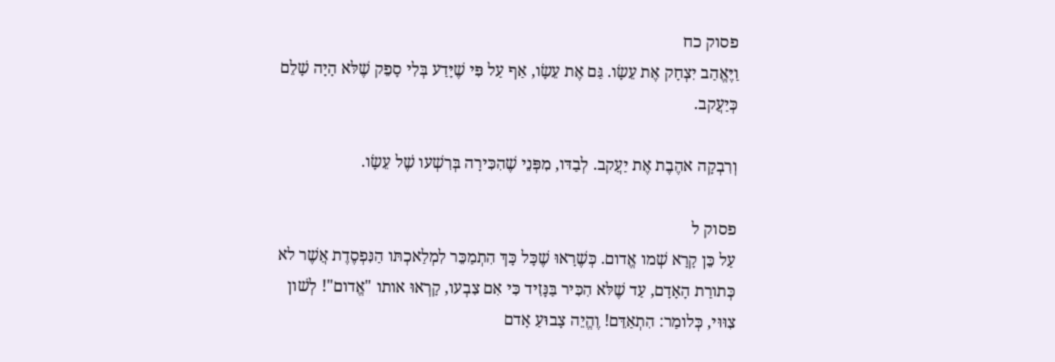פסוק כח
וַיֶּאֱהַב יִצְחָק אֶת עֵשָׂו. גַּם אֶת עֵשָׂו, אַף עַל פִּי שֶׁיָּדַע בְּלִי סָפֵק שֶׁלּא הָיָה שָׁלֵם כְּיַעֲקב.

וְרִבְקָה אהֶבֶת אֶת יַעֲקב. לְבַדּו, מִפְּנֵי שֶׁהִכִּירָה בְּרִשְׁעו שֶׁל עֵשָׂו.

פסוק ל
עַל כֵּן קָרָא שְׁמו אֱדום. כְּשֶׁרָאוּ שֶׁכָּל כָּךְ הִתְמַכֵּר לִמְלַאכְתּו הַנִּפְסֶדֶת אֲשֶׁר לא כְּתורַת הָאָדָם, עַד שֶׁלּא הִכִּיר בַּנָּזִיד כִּי אִם צִבְעו, קָרְאוּ אותו "אֱדום"! לְשׁון צִוּוּי, כְּלומַר: הִתְאַדֵּם! וֶהֱיֵה צָבוּעַ אָדם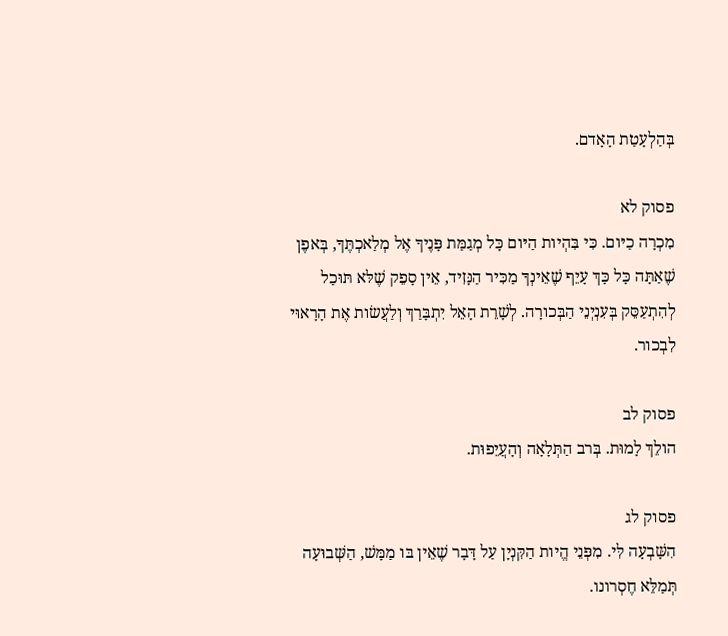בְּהַלְעָטַת הָאָדם.

פסוק לא
מִכְרָה כַיּום. כִּי בִּהְיות הַיּום כָּל מְגַמַּת פָּנֶיךָ אֶל מְלַאכְתֶּךָ, בְּאפֶן שֶׁאַתָּה כָּל כָּךְ עָיֵף שֶׁאֵינְךָ מַכִּיר הַנָּזִיד, אֵין סָפֵק שֶׁלּא תּוּכַל לְהִתְעַסֵּק בְּעִנְיְנֵי הַבְּכורָה. לְשָׁרֵת הָאֵל יִתְבָּרַךְ וְלַעֲשׂות אֶת הָרָאוּי לִבְכור.

פסוק לב
הולֵךְ לָמוּת. בְּרב הַתְּלָאָה וְהָעֲיֵפוּת.

פסוק לג
הִשָּׁבְעָה לִּי. מִפְּנֵי הֱיות הַקִּנְיָן עַל דָּבָר שֶׁאֵין בּו מַמָּשׁ, הַשְּׁבוּעָה תְּמַלֵּא חֶסְרונו.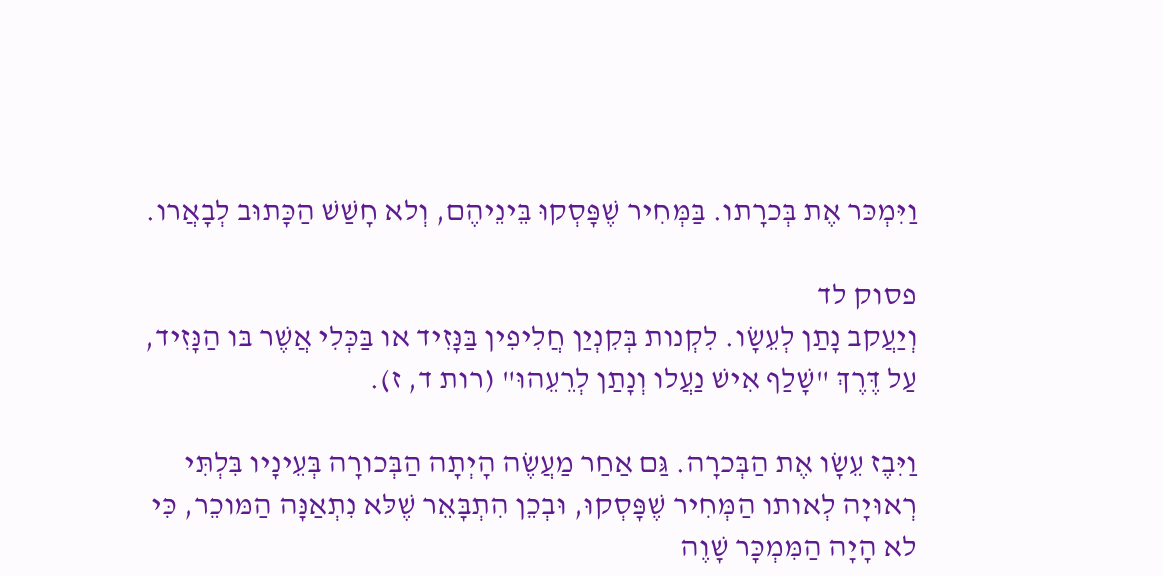וַיִּמְכּר אֶת בְּכרָתו. בַּמְּחִיר שֶׁפָּסְקוּ בֵּינֵיהֶם, וְלא חָשַׁשׁ הַכָּתוּב לְבָאֲרו.

פסוק לד
וְיַעֲקב נָתַן לְעֵשָׂו. לִקְנות בְּקִנְיַן חֲלִיפִין בַּנָּזִיד או בַּכְּלִי אֲשֶׁר בּו הַנָּזִיד, עַל דֶּרֶךְ "שָׁלַף אִישׁ נַעֲלו וְנָתַן לְרֵעֵהוּ" (רות ד, ז).

וַיִּבֶז עֵשָׂו אֶת הַבְּכרָה. גַּם אַחַר מַעֲשֶׂה הָיְתָה הַבְּכורָה בְּעֵינָיו בִּלְתִּי רְאוּיָה לְאותו הַמְּחִיר שֶׁפָּסְקוּ, וּבְכֵן הִתְבָּאֵר שֶׁלּא נִתְאַנָּה הַמּוכֵר, כִּי לא הָיָה הַמִּמְכָּר שָׁוֶה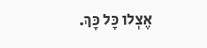אֶצְלו כָּל כָּךְ.